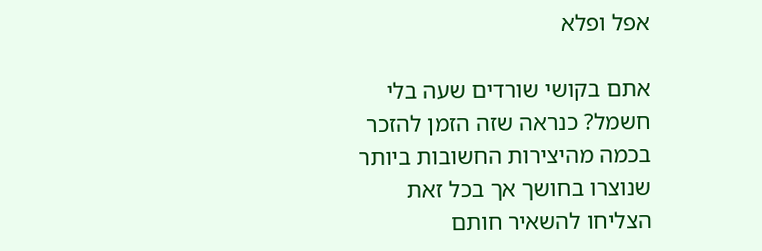אפל ופלא

אתם בקושי שורדים שעה בלי חשמל? כנראה שזה הזמן להזכר בכמה מהיצירות החשובות ביותר שנוצרו בחושך אך בכל זאת הצליחו להשאיר חותם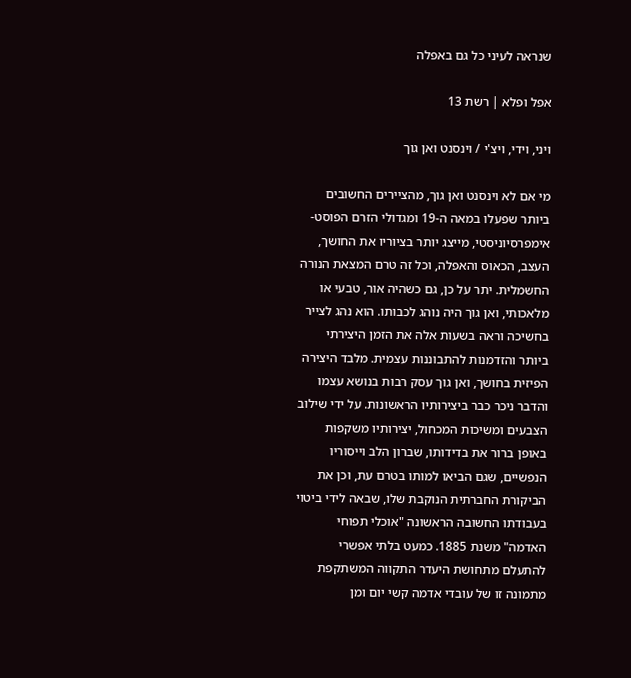שנראה לעיני כל גם באפלה

אפל ופלא | רשת 13

ויני, וידי, ויצ'י / וינסנט ואן גוך

מי אם לא וינסנט ואן גוך, מהציירים החשובים ביותר שפעלו במאה ה-19 ומגדולי הזרם הפוסט-אימפרסיוניסטי, מייצג יותר בציוריו את החושך, העצב, הכאוס והאפלה, וכל זה טרם המצאת הנורה החשמלית. יתר על כן, גם כשהיה אור, טבעי או מלאכותי, ואן גוך היה נוהג לכבותו. הוא נהג לצייר בחשיכה וראה בשעות אלה את הזמן היצירתי ביותר והזדמנות להתבוננות עצמית. מלבד היצירה הפיזית בחושך, ואן גוך עסק רבות בנושא עצמו והדבר ניכר כבר ביצירותיו הראשונות. על ידי שילוב הצבעים ומשיכות המכחול, יצירותיו משקפות באופן ברור את בדידותו, שברון הלב וייסוריו הנפשיים, שגם הביאו למותו בטרם עת, וכן את הביקורת החברתית הנוקבת שלו, שבאה לידי ביטוי בעבודתו החשובה הראשונה "אוכלי תפוחי האדמה" משנת 1885. כמעט בלתי אפשרי להתעלם מתחושת היעדר התקווה המשתקפת מתמונה זו של עובדי אדמה קשי יום ומן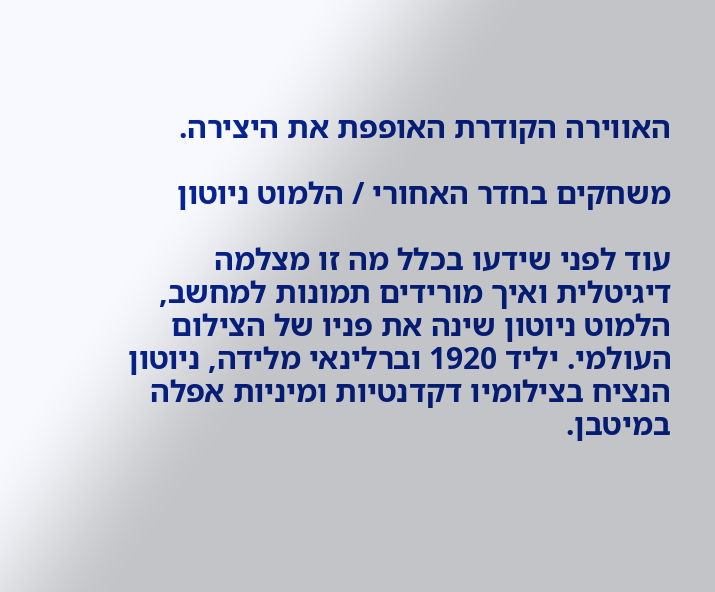האווירה הקודרת האופפת את היצירה.

משחקים בחדר האחורי / הלמוט ניוטון

עוד לפני שידעו בכלל מה זו מצלמה דיגיטלית ואיך מורידים תמונות למחשב, הלמוט ניוטון שינה את פניו של הצילום העולמי. יליד 1920 וברלינאי מלידה, ניוטון הנציח בצילומיו דקדנטיות ומיניות אפלה במיטבן.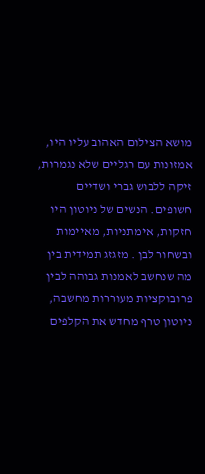מושא הצילום האהוב עליו היו, אמזונות עם רגליים שלא נגמרות, זיקה ללבוש גברי ושדיים חשופים. הנשים של ניוטון היו חזקות, אימתניות, מאיימות ובשחור לבן . מזגזג תמידית בין מה שנחשב לאמנות גבוהה לבין פרובוקציות מעוררות מחשבה, ניוטון טרף מחדש את הקלפים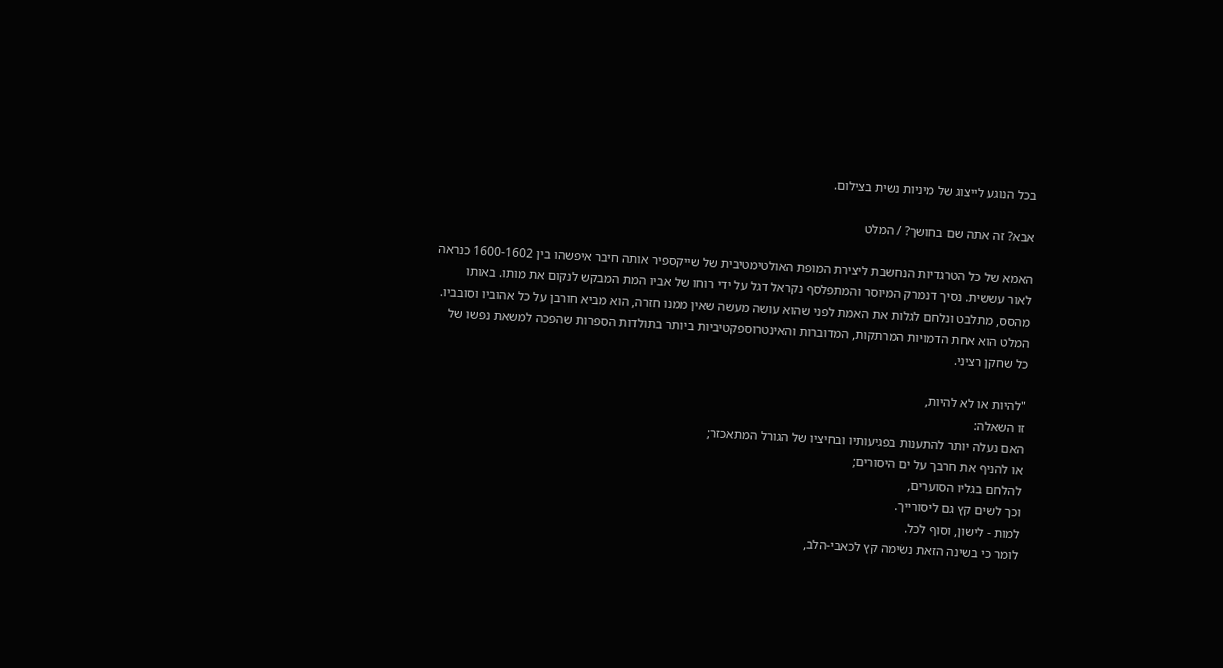בכל הנוגע לייצוג של מיניות נשית בצילום.

אבא? זה אתה שם בחושך? / המלט

האמא של כל הטרגדיות הנחשבת ליצירת המופת האולטימטיבית של שייקספיר אותה חיבר איפשהו בין 1600-1602 כנראה לאור עששית. נסיך דנמרק המיוסר והמתפלסף נקראל דגל על ידי רוחו של אביו המת המבקש לנקום את מותו. באותו מהסס, מתלבט ונלחם לגלות את האמת לפני שהוא עושה מעשה שאין ממנו חזרה, הוא מביא חורבן על כל אהוביו וסובביו. המלט הוא אחת הדמויות המרתקות, המדוברות והאינטרוספקטיביות ביותר בתולדות הספרות שהפכה למשאת נפשו של כל שחקן רציני.

"להיות או לא להיות,
זו השאלה:
האם נעלה יותר להתענות בפגיעותיו ובחיציו של הגורל המתאכזר;
או להניף את חרבך על ים היסורים;
להלחם בגליו הסוערים,
וכך לשים קץ גם ליסורייך.
למות - לישון, וסוף לכל.
לומר כי בשינה הזאת נשׂימה קץ לכאבי-הלב,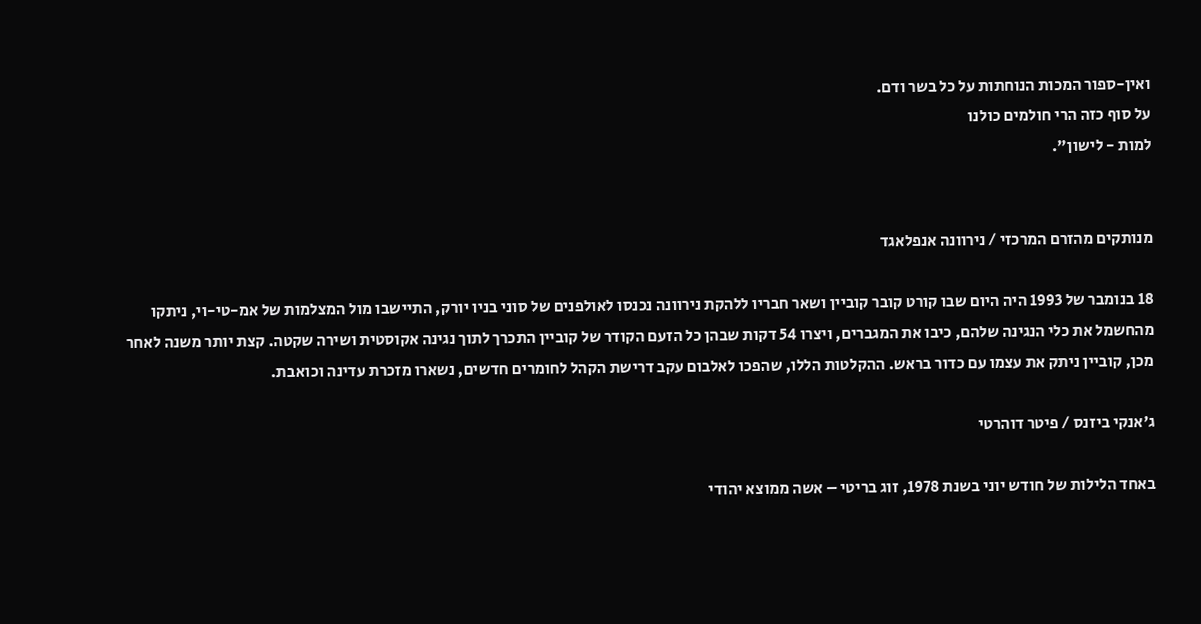ואין-ספור המכות הנוחתות על כל בשר ודם.
על סוף כזה הרי חולמים כולנו
למות - לישון".


מנותקים מהזרם המרכזי / נירוונה אנפלאגד

18 בנומבר של 1993 היה היום שבו קורט קובר קוביין ושאר חבריו ללהקת נירוונה נכנסו לאולפנים של סוני בניו יורק, התיישבו מול המצלמות של אמ-טי-וי, ניתקו מהחשמל את כלי הנגינה שלהם, כיבו את המגברים, ויצרו 54 דקות שבהן כל הזעם הקודר של קוביין התכרך לתוך נגינה אקוסטית ושירה שקטה. קצת יותר משנה לאחר מכן, קוביין ניתק את עצמו עם כדור בראש. ההקלטות הללו, שהפכו לאלבום עקב דרישת הקהל לחומרים חדשים, נשארו מזכרת עדינה וכואבת.

ג'אנקי ביזנס / פיטר דוהרטי

באחד הלילות של חודש יוני בשנת 1978, זוג בריטי – אשה ממוצא יהודי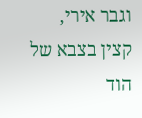וגבר אירי, קצין בצבא של הוד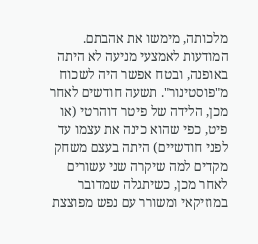מלכותה, מימשו את אהבתם. המודעות לאמצעי מניעה לא היתה באופנה, ובטח אפשר היה לשכוח מ"פוסטינור". תשעה חודשים לאחר מכן, הלידה של פיטר דוהרטי (או פיט, כפי שהוא כינה את עצמו עד לפני חודשיים) היתה בעצם משחק מקדים למה שיקרה שני עשורים לאחר מכן, כשיתגלה שמדובר במוזיקאי ומשורר עם נפש מפוצצת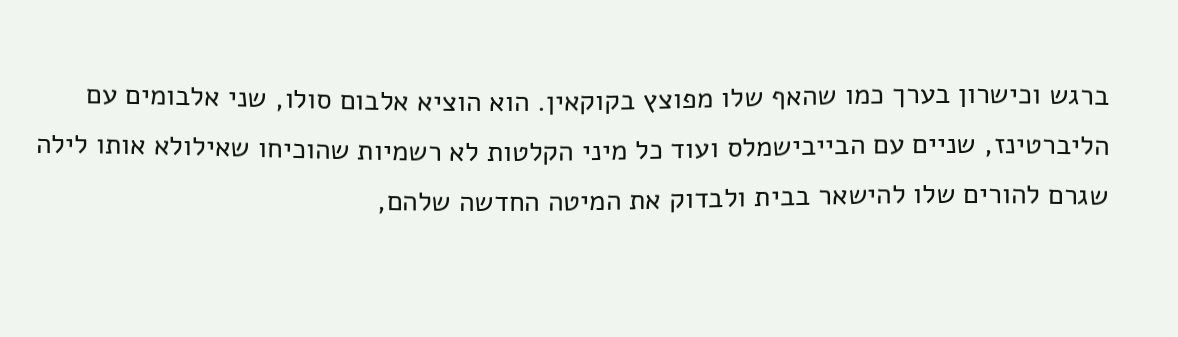ברגש וכישרון בערך כמו שהאף שלו מפוצץ בקוקאין. הוא הוציא אלבום סולו, שני אלבומים עם הליברטינז, שניים עם הבייבישמלס ועוד כל מיני הקלטות לא רשמיות שהוכיחו שאילולא אותו לילה שגרם להורים שלו להישאר בבית ולבדוק את המיטה החדשה שלהם,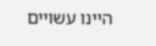היינו עשויים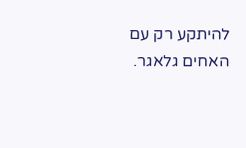להיתקע רק עם האחים גלאגר.